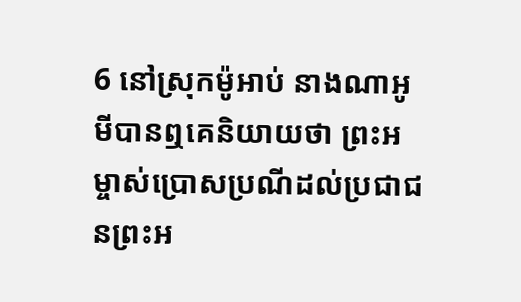6 នៅស្រុកម៉ូអាប់ នាងណាអូមីបានឮគេនិយាយថា ព្រះអម្ចាស់ប្រោសប្រណីដល់ប្រជាជនព្រះអ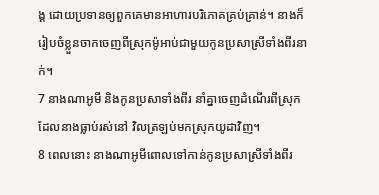ង្គ ដោយប្រទានឲ្យពួកគេមានអាហារបរិភោគគ្រប់គ្រាន់។ នាងក៏រៀបចំខ្លួនចាកចេញពីស្រុកម៉ូអាប់ជាមួយកូនប្រសាស្រីទាំងពីរនាក់។
7 នាងណាអូមី និងកូនប្រសាទាំងពីរ នាំគ្នាចេញដំណើរពីស្រុកដែលនាងធ្លាប់រស់នៅ វិលត្រឡប់មកស្រុកយូដាវិញ។
8 ពេលនោះ នាងណាអូមីពោលទៅកាន់កូនប្រសាស្រីទាំងពីរ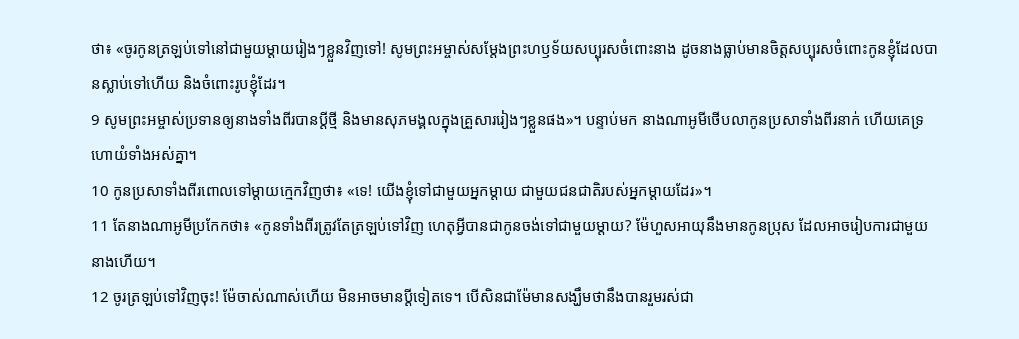ថា៖ «ចូរកូនត្រឡប់ទៅនៅជាមួយម្ដាយរៀងៗខ្លួនវិញទៅ! សូមព្រះអម្ចាស់សម្តែងព្រះហឫទ័យសប្បុរសចំពោះនាង ដូចនាងធ្លាប់មានចិត្តសប្បុរសចំពោះកូនខ្ញុំដែលបានស្លាប់ទៅហើយ និងចំពោះរូបខ្ញុំដែរ។
9 សូមព្រះអម្ចាស់ប្រទានឲ្យនាងទាំងពីរបានប្ដីថ្មី និងមានសុភមង្គលក្នុងគ្រួសាររៀងៗខ្លួនផង»។ បន្ទាប់មក នាងណាអូមីថើបលាកូនប្រសាទាំងពីរនាក់ ហើយគេទ្រហោយំទាំងអស់គ្នា។
10 កូនប្រសាទាំងពីរពោលទៅម្ដាយក្មេកវិញថា៖ «ទេ! យើងខ្ញុំទៅជាមួយអ្នកម្ដាយ ជាមួយជនជាតិរបស់អ្នកម្ដាយដែរ»។
11 តែនាងណាអូមីប្រកែកថា៖ «កូនទាំងពីរត្រូវតែត្រឡប់ទៅវិញ ហេតុអ្វីបានជាកូនចង់ទៅជាមួយម្ដាយ? ម៉ែហួសអាយុនឹងមានកូនប្រុស ដែលអាចរៀបការជាមួយនាងហើយ។
12 ចូរត្រឡប់ទៅវិញចុះ! ម៉ែចាស់ណាស់ហើយ មិនអាចមានប្ដីទៀតទេ។ បើសិនជាម៉ែមានសង្ឃឹមថានឹងបានរួមរស់ជា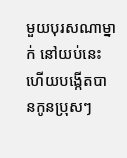មួយបុរសណាម្នាក់ នៅយប់នេះ ហើយបង្កើតបានកូនប្រុសៗ